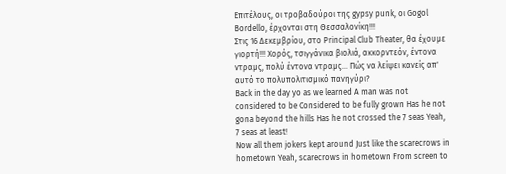Επιτέλους, οι τροβαδούροι της gypsy punk, οι Gogol Bordello, έρχονται στη Θεσσαλονίκη!!!
Στις 16 Δεκεμβρίου, στο Principal Club Theater, θα έχουμε γιορτή!!! Χορός, τσιγγάνικα βιολιά, ακκορντεόν, έντονα ντραμς, πολύ έντονα ντραμς... Πώς να λείψει κανείς απ' αυτό το πολυπολιτισμικό πανηγύρι?
Back in the day yo as we learned A man was not considered to be Considered to be fully grown Has he not gona beyond the hills Has he not crossed the 7 seas Yeah, 7 seas at least!
Now all them jokers kept around Just like the scarecrows in hometown Yeah, scarecrows in hometown From screen to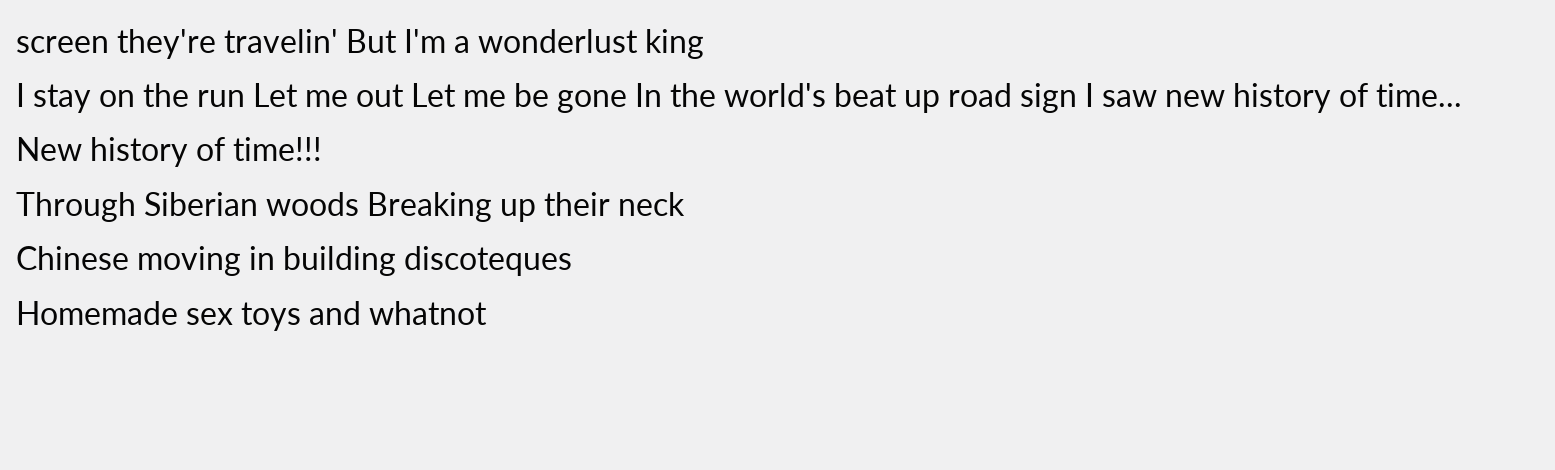screen they're travelin' But I'm a wonderlust king
I stay on the run Let me out Let me be gone In the world's beat up road sign I saw new history of time... New history of time!!!
Through Siberian woods Breaking up their neck
Chinese moving in building discoteques
Homemade sex toys and whatnot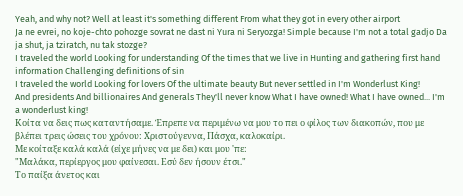Yeah, and why not? Well at least it's something different From what they got in every other airport
Ja ne evrei, no koje-chto pohozge sovrat ne dast ni Yura ni Seryozga! Simple because I'm not a total gadjo Da ja shut, ja tziratch, nu tak stozge?
I traveled the world Looking for understanding Of the times that we live in Hunting and gathering first hand information Challenging definitions of sin
I traveled the world Looking for lovers Of the ultimate beauty But never settled in I'm Wonderlust King!
And presidents And billionaires And generals They'll never know What I have owned! What I have owned... I'm a wonderlust king!
Κοίτα να δεις πως καταντήσαμε. Έπρεπε να περιμένω να μου το πει ο φίλος των διακοπών, που με βλέπει τρεις ώσεις του χρόνου: Χριστούγεννα, Πάσχα, καλοκαίρι.
Με κοίταξε καλά καλά (είχε μήνες να με δει) και μου 'πε:
"Μαλάκα, περίεργος μου φαίνεσαι. Εσύ δεν ήσουν έτσι."
Το παίξα άνετος και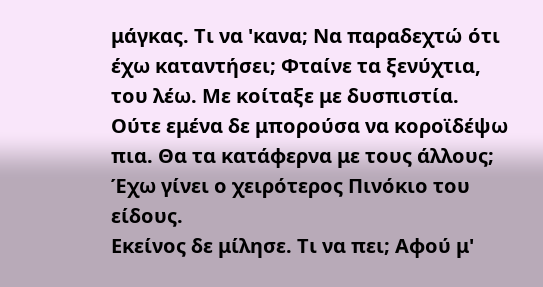μάγκας. Τι να 'κανα; Να παραδεχτώ ότι έχω καταντήσει; Φταίνε τα ξενύχτια, του λέω. Με κοίταξε με δυσπιστία. Ούτε εμένα δε μπορούσα να κοροϊδέψω πια. Θα τα κατάφερνα με τους άλλους; Έχω γίνει ο χειρότερος Πινόκιο του είδους.
Εκείνος δε μίλησε. Τι να πει; Αφού μ'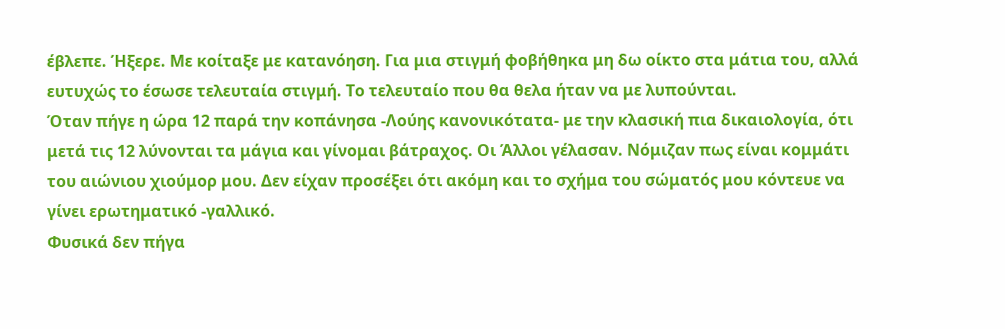έβλεπε. Ήξερε. Με κοίταξε με κατανόηση. Για μια στιγμή φοβήθηκα μη δω οίκτο στα μάτια του, αλλά ευτυχώς το έσωσε τελευταία στιγμή. Το τελευταίο που θα θελα ήταν να με λυπούνται.
Όταν πήγε η ώρα 12 παρά την κοπάνησα -Λούης κανονικότατα- με την κλασική πια δικαιολογία, ότι μετά τις 12 λύνονται τα μάγια και γίνομαι βάτραχος. Οι Άλλοι γέλασαν. Νόμιζαν πως είναι κομμάτι του αιώνιου χιούμορ μου. Δεν είχαν προσέξει ότι ακόμη και το σχήμα του σώματός μου κόντευε να γίνει ερωτηματικό -γαλλικό.
Φυσικά δεν πήγα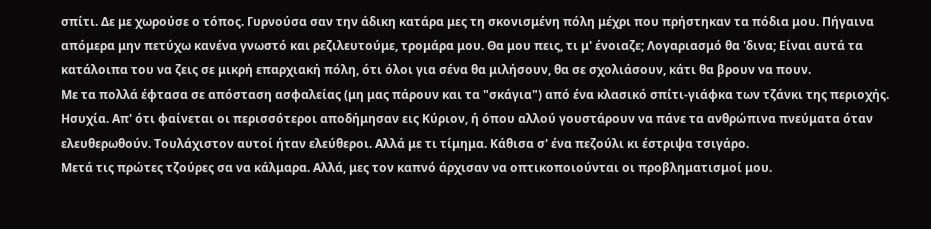σπίτι. Δε με χωρούσε ο τόπος. Γυρνούσα σαν την άδικη κατάρα μες τη σκονισμένη πόλη μέχρι που πρήστηκαν τα πόδια μου. Πήγαινα απόμερα μην πετύχω κανένα γνωστό και ρεζιλευτούμε, τρομάρα μου. Θα μου πεις, τι μ' ένοιαζε; Λογαριασμό θα 'δινα; Είναι αυτά τα κατάλοιπα του να ζεις σε μικρή επαρχιακή πόλη, ότι όλοι για σένα θα μιλήσουν, θα σε σχολιάσουν, κάτι θα βρουν να πουν.
Με τα πολλά έφτασα σε απόσταση ασφαλείας (μη μας πάρουν και τα "σκάγια") από ένα κλασικό σπίτι-γιάφκα των τζάνκι της περιοχής. Ησυχία. Απ' ότι φαίνεται οι περισσότεροι αποδήμησαν εις Κύριον, ή όπου αλλού γουστάρουν να πάνε τα ανθρώπινα πνεύματα όταν ελευθερωθούν. Τουλάχιστον αυτοί ήταν ελεύθεροι. Αλλά με τι τίμημα. Κάθισα σ' ένα πεζούλι κι έστριψα τσιγάρο.
Μετά τις πρώτες τζούρες σα να κάλμαρα. Αλλά, μες τον καπνό άρχισαν να οπτικοποιούνται οι προβληματισμοί μου.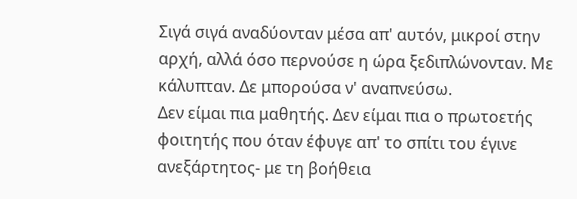Σιγά σιγά αναδύονταν μέσα απ' αυτόν, μικροί στην αρχή, αλλά όσο περνούσε η ώρα ξεδιπλώνονταν. Με κάλυπταν. Δε μπορούσα ν' αναπνεύσω.
Δεν είμαι πια μαθητής. Δεν είμαι πια ο πρωτοετής φοιτητής που όταν έφυγε απ' το σπίτι του έγινε ανεξάρτητος- με τη βοήθεια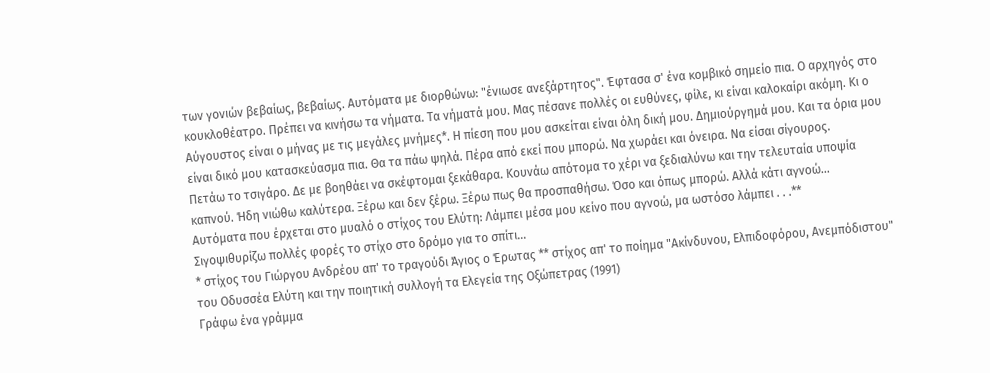των γονιών βεβαίως, βεβαίως. Αυτόματα με διορθώνω: "ένιωσε ανεξάρτητος". Έφτασα σ' ένα κομβικό σημείο πια. Ο αρχηγός στο κουκλοθέατρο. Πρέπει να κινήσω τα νήματα. Τα νήματά μου. Μας πέσανε πολλές οι ευθύνες, φίλε, κι είναι καλοκαίρι ακόμη. Κι ο Αύγουστος είναι ο μήνας με τις μεγάλες μνήμες*. Η πίεση που μου ασκείται είναι όλη δική μου. Δημιούργημά μου. Και τα όρια μου είναι δικό μου κατασκεύασμα πια. Θα τα πάω ψηλά. Πέρα από εκεί που μπορώ. Να χωράει και όνειρα. Να είσαι σίγουρος.
Πετάω το τσιγάρο. Δε με βοηθάει να σκέφτομαι ξεκάθαρα. Κουνάω απότομα το χέρι να ξεδιαλύνω και την τελευταία υποψία καπνού. Ήδη νιώθω καλύτερα. Ξέρω και δεν ξέρω. Ξέρω πως θα προσπαθήσω. Όσο και όπως μπορώ. Αλλά κάτι αγνοώ...
Αυτόματα που έρχεται στο μυαλό ο στίχος του Ελύτη: Λάμπει μέσα μου κείνο που αγνοώ, μα ωστόσο λάμπει . . .**
Σιγοψιθυρίζω πολλές φορές το στίχο στο δρόμο για το σπίτι...
* στίχος του Γιώργου Ανδρέου απ' το τραγούδι Άγιος ο Έρωτας ** στίχος απ' το ποίημα "Ακίνδυνου, Ελπιδοφόρου, Ανεμπόδιστου" του Οδυσσέα Ελύτη και την ποιητική συλλογή τα Ελεγεία της Οξώπετρας (1991)
Γράφω ένα γράμμα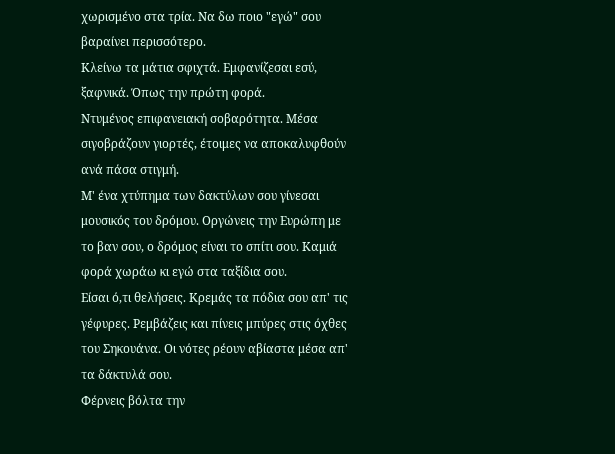χωρισμένο στα τρία. Να δω ποιο "εγώ" σου βαραίνει περισσότερο.
Κλείνω τα μάτια σφιχτά. Εμφανίζεσαι εσύ, ξαφνικά. Όπως την πρώτη φορά.
Ντυμένος επιφανειακή σοβαρότητα. Μέσα σιγοβράζουν γιορτές, έτοιμες να αποκαλυφθούν ανά πάσα στιγμή.
Μ' ένα χτύπημα των δακτύλων σου γίνεσαι μουσικός του δρόμου. Οργώνεις την Ευρώπη με το βαν σου, ο δρόμος είναι το σπίτι σου. Καμιά φορά χωράω κι εγώ στα ταξίδια σου.
Είσαι ό,τι θελήσεις. Κρεμάς τα πόδια σου απ' τις γέφυρες. Ρεμβάζεις και πίνεις μπύρες στις όχθες του Σηκουάνα. Οι νότες ρέουν αβίαστα μέσα απ' τα δάκτυλά σου.
Φέρνεις βόλτα την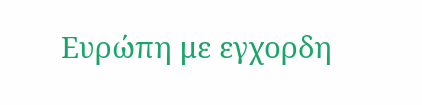Ευρώπη με εγχορδη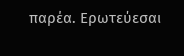παρέα. Ερωτεύεσαι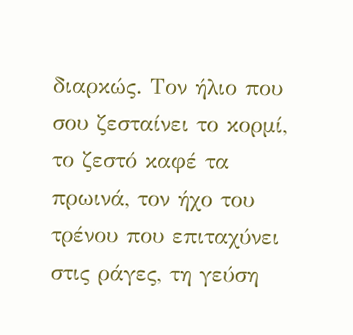διαρκώς. Τον ήλιο που σου ζεσταίνει το κορμί, το ζεστό καφέ τα πρωινά, τον ήχο του τρένου που επιταχύνει στις ράγες, τη γεύση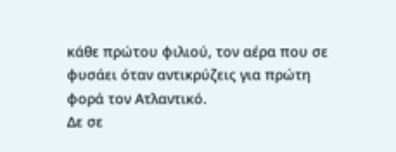κάθε πρώτου φιλιού, τον αέρα που σε φυσάει όταν αντικρύζεις για πρώτη φορά τον Ατλαντικό.
Δε σε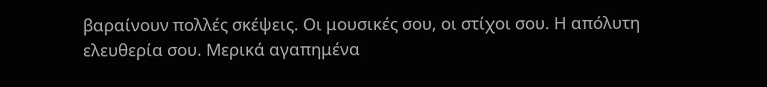βαραίνουν πολλές σκέψεις. Οι μουσικές σου, οι στίχοι σου. Η απόλυτη ελευθερία σου. Μερικά αγαπημένα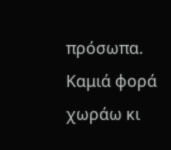πρόσωπα. Καμιά φορά χωράω κι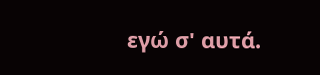εγώ σ' αυτά.